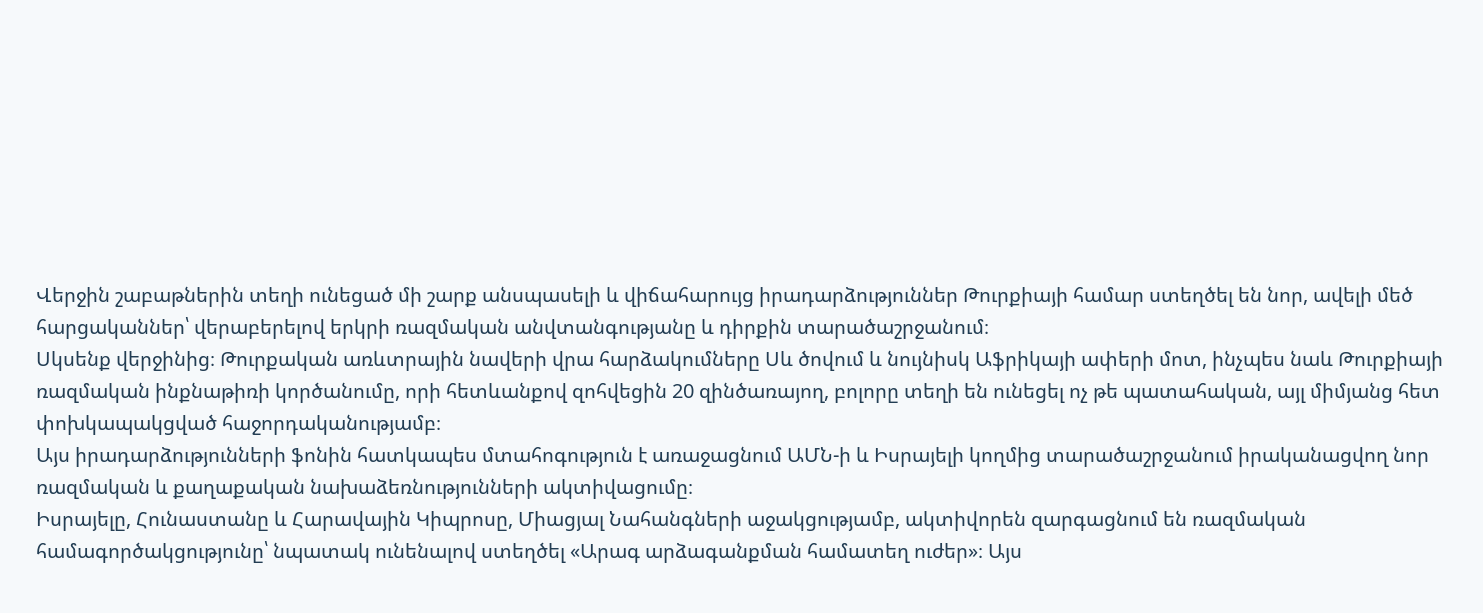Վերջին շաբաթներին տեղի ունեցած մի շարք անսպասելի և վիճահարույց իրադարձություններ Թուրքիայի համար ստեղծել են նոր, ավելի մեծ հարցականներ՝ վերաբերելով երկրի ռազմական անվտանգությանը և դիրքին տարածաշրջանում։
Սկսենք վերջինից։ Թուրքական առևտրային նավերի վրա հարձակումները Սև ծովում և նույնիսկ Աֆրիկայի ափերի մոտ, ինչպես նաև Թուրքիայի ռազմական ինքնաթիռի կործանումը, որի հետևանքով զոհվեցին 20 զինծառայող, բոլորը տեղի են ունեցել ոչ թե պատահական, այլ միմյանց հետ փոխկապակցված հաջորդականությամբ։
Այս իրադարձությունների ֆոնին հատկապես մտահոգություն է առաջացնում ԱՄՆ-ի և Իսրայելի կողմից տարածաշրջանում իրականացվող նոր ռազմական և քաղաքական նախաձեռնությունների ակտիվացումը։
Իսրայելը, Հունաստանը և Հարավային Կիպրոսը, Միացյալ Նահանգների աջակցությամբ, ակտիվորեն զարգացնում են ռազմական համագործակցությունը՝ նպատակ ունենալով ստեղծել «Արագ արձագանքման համատեղ ուժեր»։ Այս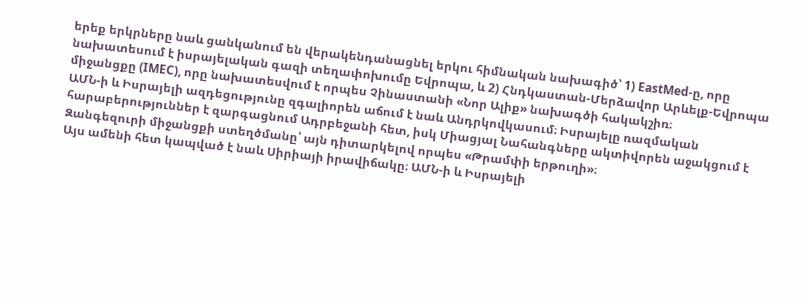երեք երկրները նաև ցանկանում են վերակենդանացնել երկու հիմնական նախագիծ՝ 1) EastMed-ը, որը նախատեսում է իսրայելական գազի տեղափոխումը Եվրոպա, և 2) Հնդկաստան-Մերձավոր Արևելք-Եվրոպա միջանցքը (IMEC), որը նախատեսվում է որպես Չինաստանի «Նոր Ալիք» նախագծի հակակշիռ։
ԱՄՆ-ի և Իսրայելի ազդեցությունը զգալիորեն աճում է նաև Անդրկովկասում։ Իսրայելը ռազմական հարաբերություններ է զարգացնում Ադրբեջանի հետ, իսկ Միացյալ Նահանգները ակտիվորեն աջակցում է Զանգեզուրի միջանցքի ստեղծմանը՝ այն դիտարկելով որպես «Թրամփի երթուղի»։
Այս ամենի հետ կապված է նաև Սիրիայի իրավիճակը։ ԱՄՆ-ի և Իսրայելի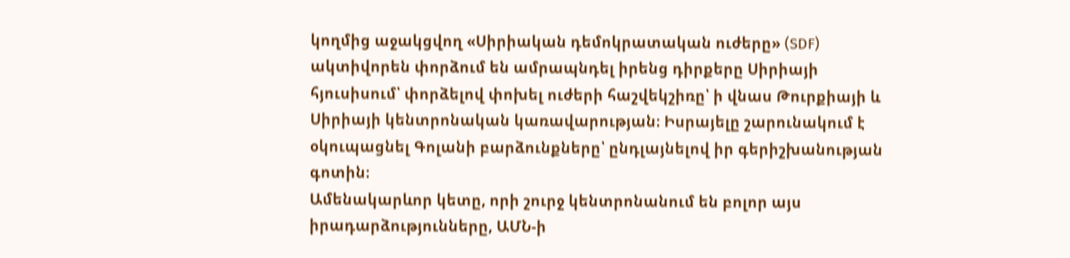կողմից աջակցվող «Սիրիական դեմոկրատական ուժերը» (SDF) ակտիվորեն փորձում են ամրապնդել իրենց դիրքերը Սիրիայի հյուսիսում՝ փորձելով փոխել ուժերի հաշվեկշիռը՝ ի վնաս Թուրքիայի և Սիրիայի կենտրոնական կառավարության։ Իսրայելը շարունակում է օկուպացնել Գոլանի բարձունքները՝ ընդլայնելով իր գերիշխանության գոտին։
Ամենակարևոր կետը, որի շուրջ կենտրոնանում են բոլոր այս իրադարձությունները, ԱՄՆ-ի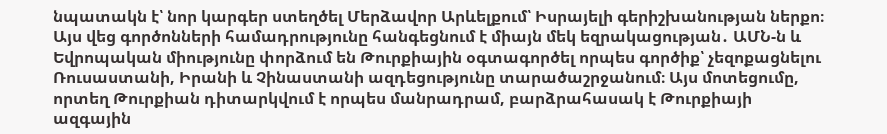նպատակն է՝ նոր կարգեր ստեղծել Մերձավոր Արևելքում՝ Իսրայելի գերիշխանության ներքո։
Այս վեց գործոնների համադրությունը հանգեցնում է միայն մեկ եզրակացության․ ԱՄՆ-ն և Եվրոպական միությունը փորձում են Թուրքիային օգտագործել որպես գործիք՝ չեզոքացնելու Ռուսաստանի, Իրանի և Չինաստանի ազդեցությունը տարածաշրջանում։ Այս մոտեցումը, որտեղ Թուրքիան դիտարկվում է որպես մանրադրամ, բարձրահասակ է Թուրքիայի ազգային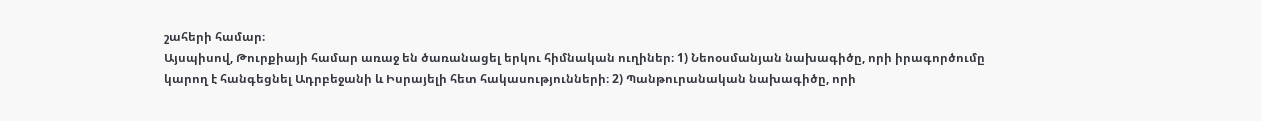շահերի համար։
Այսպիսով, Թուրքիայի համար առաջ են ծառանացել երկու հիմնական ուղիներ։ 1) Նեոօսմանյան նախագիծը, որի իրագործումը կարող է հանգեցնել Ադրբեջանի և Իսրայելի հետ հակասությունների։ 2) Պանթուրանական նախագիծը, որի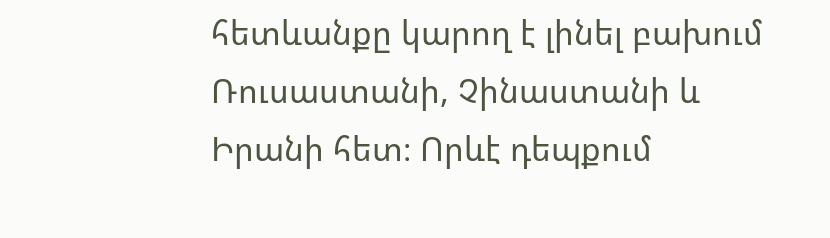հետևանքը կարող է լինել բախում Ռուսաստանի, Չինաստանի և Իրանի հետ։ Որևէ դեպքում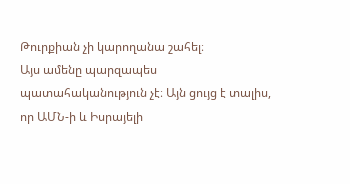Թուրքիան չի կարողանա շահել։
Այս ամենը պարզապես պատահականություն չէ։ Այն ցույց է տալիս, որ ԱՄՆ-ի և Իսրայելի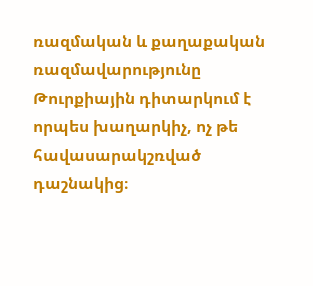ռազմական և քաղաքական ռազմավարությունը Թուրքիային դիտարկում է որպես խաղարկիչ, ոչ թե հավասարակշռված դաշնակից։